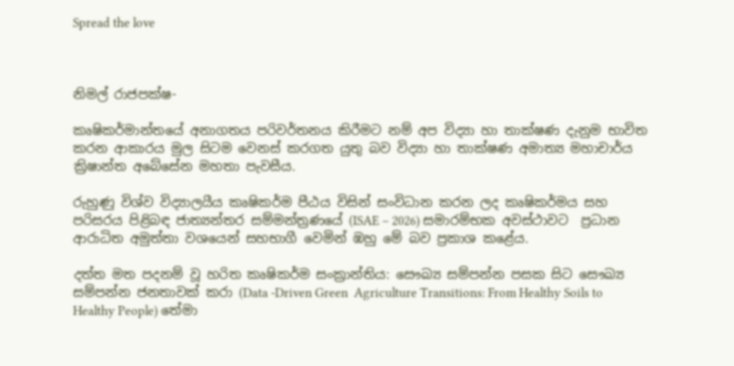Spread the love



නිමල් රාජපක්ෂ-

කෘෂිකර්මාන්තයේ අනාගතය පරිවර්තනය කිරීමට නම් අප විද්‍යා හා තාක්ෂණ දැනුම භාවිත කරන ආකාරය මුල සිටම වෙනස් කරගත යුතු බව විද්‍යා හා තාක්ෂණ අමාත්‍ය මහාචාර්ය ක්‍රිෂාන්ත අබේසේන මහතා පැවසීය.

රුහුණු විශ්ව විද්‍යාලයීය කෘෂිකර්ම පීඨය විසින් සංවිධාන කරන ලද කෘෂිකර්මය සහ පරිසරය පිළිබඳ ජාත්‍යන්තර සම්මන්ත්‍රණයේ (ISAE – 2026) සමාරම්භක අවස්ථාවට  ප්‍රධාන ආරාධිත අමුත්තා වශයෙන් සහභාගී වෙමින් ඹහු මේ බව ප්‍රකාශ කළේය.

දත්ත මත පදනම් වූ හරිත කෘෂිකර්ම සංක්‍රාන්තිය: සෞඛ්‍ය සම්පන්න පසක සිට සෞඛ්‍ය සම්පන්න ජනතාවක් කරා (Data -Driven Green  Agriculture Transitions: From Healthy Soils to Healthy People) තේමා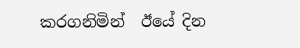කරගනිමින්  ඊයේ දින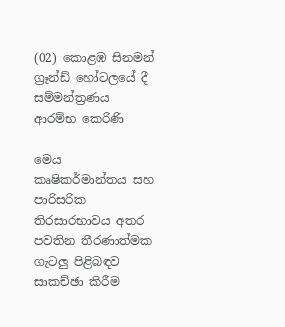(02) කොළඹ සිනමන් ග්‍රෑන්ඩ් හෝටලයේ දී සම්මන්ත්‍රණය ආරම්භ කෙරිණි

මෙය කෘෂිකර්මාන්තය සහ පාරිසරික තිරසාරභාවය අතර පවතින තීරණාත්මක ගැටලු පිළිබඳව සාකච්ඡා කිරීම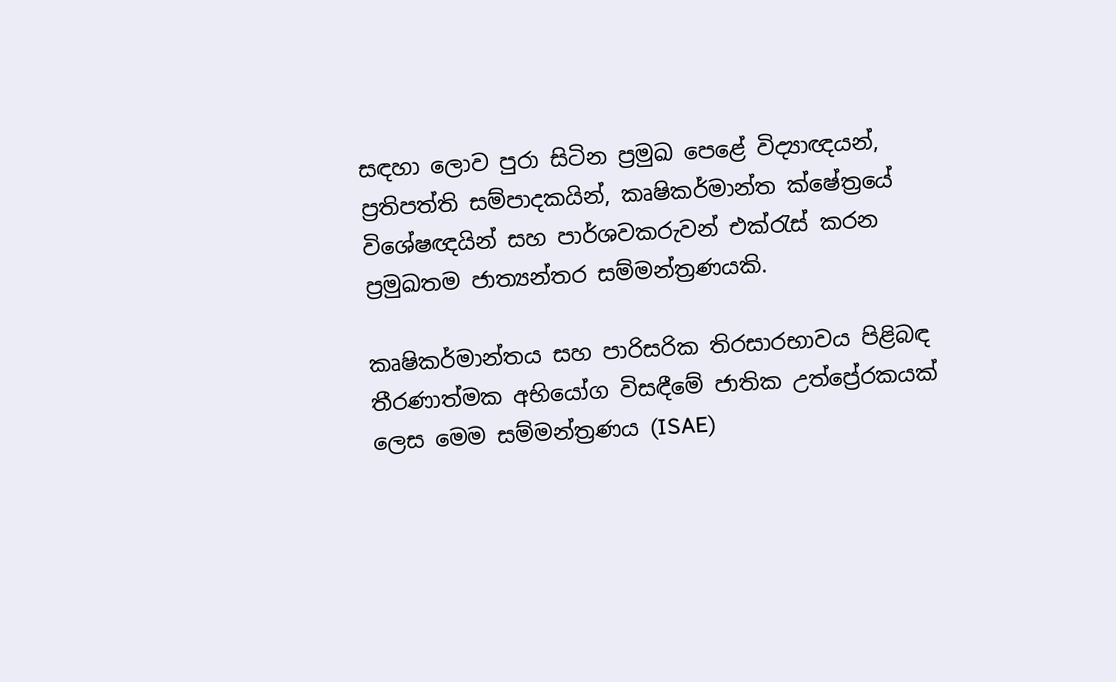සඳහා ලොව පුරා සිටින ප්‍රමුඛ පෙළේ විද්‍යාඥයන්, ප්‍රතිපත්ති සම්පාදකයින්, කෘෂිකර්මාන්ත ක්ෂේත්‍රයේ විශේෂඥයින් සහ පාර්ශවකරුවන් එක්රැස් කරන ප්‍රමුඛතම ජාත්‍යන්තර සම්මන්ත්‍රණයකි.

කෘෂිකර්මාන්තය සහ පාරිසරික තිරසාරභාවය පිළිබඳ තීරණාත්මක අභියෝග විසඳීමේ ජාතික උත්ප්‍රේරකයක් ලෙස මෙම සම්මන්ත්‍රණය (ISAE)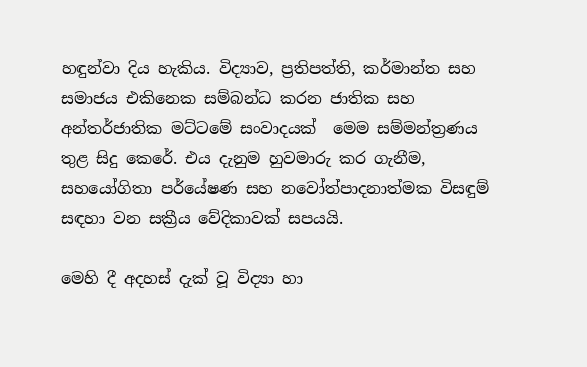හඳුන්වා දිය හැකිය. විද්‍යාව, ප්‍රතිපත්ති, කර්මාන්ත සහ සමාජය එකිනෙක සම්බන්ධ කරන ජාතික සහ අන්තර්ජාතික මට්ටමේ සංවාදයක්  මෙම සම්මන්ත්‍රණය තුළ සිදු කෙරේ. එය දැනුම හුවමාරු කර ගැනීම, සහයෝගිතා පර්යේෂණ සහ නවෝත්පාදනාත්මක විසඳුම් සඳහා වන සක්‍රීය වේදිකාවක් සපයයි.

මෙහි දී අදහස් දැක් වූ විද්‍යා හා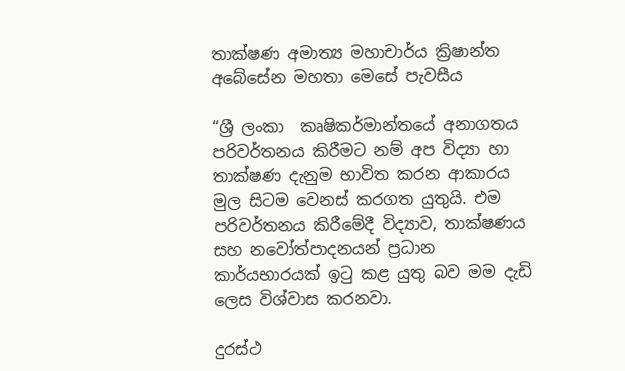තාක්ෂණ අමාත්‍ය මහාචාර්ය ක්‍රිෂාන්ත අබේසේන මහතා මෙසේ පැවසීය

“ශ්‍රී ලංකා  කෘෂිකර්මාන්තයේ අනාගතය පරිවර්තනය කිරීමට නම් අප විද්‍යා හා තාක්ෂණ දැනුම භාවිත කරන ආකාරය මුල සිටම වෙනස් කරගත යුතුයි. එම පරිවර්තනය කිරීමේදී විද්‍යාව, තාක්ෂණය සහ නවෝත්පාදනයන් ප්‍රධාන කාර්යභාරයක් ඉටු කළ යුතු බව මම දැඩි ලෙස විශ්වාස කරනවා.

දුරස්ථ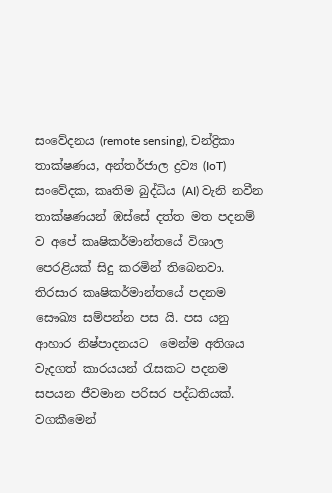සංවේදනය (remote sensing), චන්ද්‍රිකා තාක්ෂණය, අන්තර්ජාල ද්‍රව්‍ය (IoT) සංවේදක, කෘතිම බුද්ධිය (AI) වැනි නවීන තාක්ෂණයන් ඹස්සේ දත්ත මත පදනම් ව අපේ කෘෂිකර්මාන්තයේ විශාල පෙරළියක් සිදු කරමින් තිබෙනවා. තිරසාර කෘෂිකර්මාන්තයේ පදනම සෞඛ්‍ය සම්පන්න පස යි. පස යනු ආහාර නිෂ්පාදනයට  මෙන්ම අතිශය වැදගත් කාරයයන් රැසකට පදනම සපයන ජීවමාන පරිසර පද්ධතියක්. වගකීමෙන්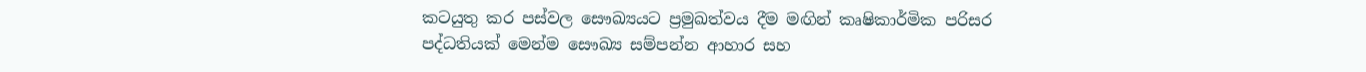කටයුතු කර පස්වල සෞඛ්‍යයට ප්‍රමුඛත්වය දීම මඟින් කෘෂිකාර්මික පරිසර පද්ධතියක් මෙන්ම සෞඛ්‍ය සම්පන්න ආහාර සහ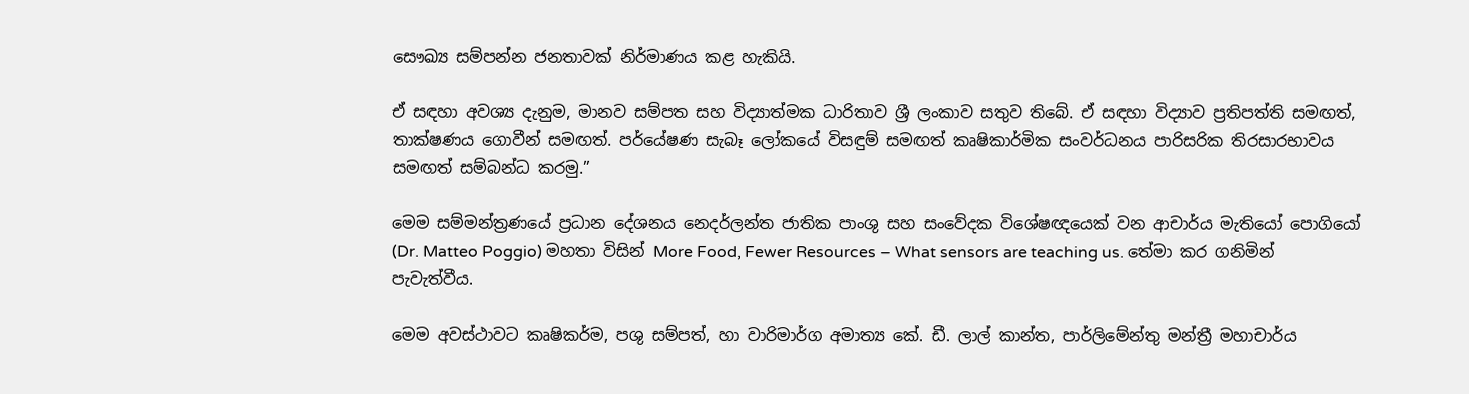සෞඛ්‍ය සම්පන්න ජනතාවක් නිර්මාණය කළ හැකියි.

ඒ සඳහා අවශ්‍ය දැනුම, මානව සම්පත සහ විද්‍යාත්මක ධාරිතාව ශ්‍රී ලංකාව සතුව තිබේ. ඒ සඳහා විද්‍යාව ප්‍රතිපත්ති සමඟත්, තාක්ෂණය ගොවීන් සමඟත්. පර්යේෂණ සැබෑ ලෝකයේ විසඳුම් සමඟත් කෘෂිකාර්මික සංවර්ධනය පාරිසරික තිරසාරභාවය සමඟත් සම්බන්ධ කරමු.”

මෙම සම්මන්ත්‍රණයේ ප්‍රධාන දේශනය නෙදර්ලන්ත ජාතික පාංශු සහ සංවේදක විශේෂඥයෙක් වන ආචාර්ය මැතියෝ පොගියෝ (Dr. Matteo Poggio) මහතා විසින් More Food, Fewer Resources – What sensors are teaching us. තේමා කර ගනිමින් පැවැත්වීය.

මෙම අවස්ථාවට කෘෂිකර්ම, පශු සම්පත්, හා වාරිමාර්ග අමාත්‍ය කේ. ඩී. ලාල් කාන්ත, පාර්ලිමේන්තු මන්ත්‍රී මහාචාර්ය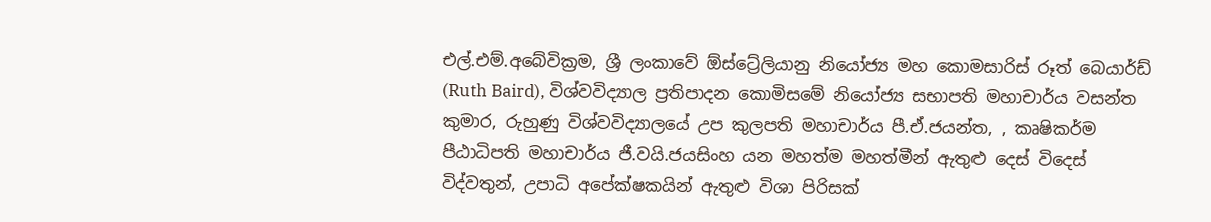එල්.එම්.අබේවික්‍රම, ශ්‍රී ලංකාවේ ඕස්ට්‍රේලියානු නියෝජ්‍ය මහ කොමසාරිස් රූත් බෙයාර්ඩ් (Ruth Baird), විශ්වවිද්‍යාල ප්‍රතිපාදන කොමිසමේ නියෝජ්‍ය සභාපති මහාචාර්ය වසන්ත කුමාර, රුහුණු විශ්වවිද්‍යාලයේ උප කුලපති මහාචාර්ය පී.ඒ.ජයන්ත, , කෘෂිකර්ම පීඨාධිපති මහාචාර්ය ජී.වයි.ජයසිංහ යන මහත්ම මහත්මීන් ඇතුළු දෙස් විදෙස් විද්වතුන්, උපාධි අපේක්ෂකයින් ඇතුළු විශා පිරිසක්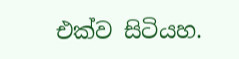එක්ව සිටියහ.